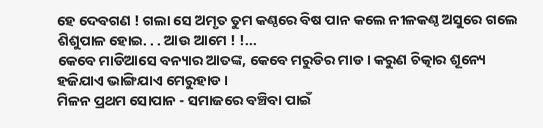ହେ ଦେବଗଣ ! ଗଲା ସେ ଅମୃତ ତୁମ କଣ୍ଠରେ ବିଷ ପାନ କଲେ ନୀଳକଣ୍ଠ ଅସୁରେ ଗଲେ ଶିଶୁପାଳ ହୋଇ. . . ଆଉ ଆମେ ! !...
କେବେ ମାଡିଆସେ ବନ୍ୟାର ଆତଙ୍କ, କେବେ ମରୁଡିର ମାଡ । କରୁଣ ଚିତ୍କାର ଶୂନ୍ୟେ ହଜିଯାଏ ଭାଙ୍ଗିଯାଏ ମେରୁହାଡ ।
ମିଳନ ପ୍ରଥମ ସୋପାନ - ସମାଜରେ ବଞ୍ଚିବା ପାଇଁ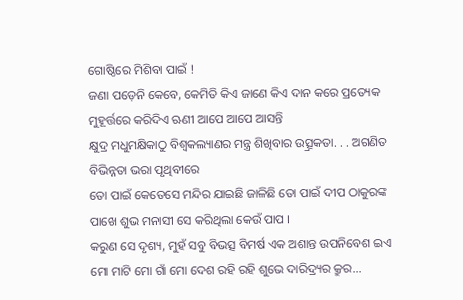ଗୋଷ୍ଠିରେ ମିଶିବା ପାଇଁ !
ଜଣା ପଡ଼େନି କେବେ, କେମିତି କିଏ ଜାଣେ କିଏ ଦାନ କରେ ପ୍ରତ୍ୟେକ ମୁହୂର୍ତ୍ତରେ କରିଦିଏ ଋଣୀ ଆପେ ଆପେ ଆସନ୍ତି
କ୍ଷୁଦ୍ର ମଧୁମକ୍ଷିକାଠୁ ବିଶ୍ୱକଲ୍ୟାଣର ମନ୍ତ୍ର ଶିଖିବାର ଉତ୍ସ୍ରକତା. . . ଅଗଣିତ ବିଭିନ୍ନତା ଭରା ପୃଥିବୀରେ
ତୋ ପାଇଁ କେତେସେ ମନ୍ଦିର ଯାଇଛି ଜାଳିଛି ତୋ ପାଇଁ ଦୀପ ଠାକୁରଙ୍କ ପାଖେ ଶୁଭ ମନାସୀ ସେ କରିଥିଲା କେଉଁ ପାପ ।
କରୁଣ ସେ ଦୃଶ୍ୟ, ମୁହଁ ସବୁ ବିଭତ୍ସ ବିମର୍ଷ ଏକ ଅଶାନ୍ତ ଉପନିବେଶ ଇଏ ମୋ ମାଟି ମୋ ଗାଁ ମୋ ଦେଶ ରହି ରହି ଶୁଭେ ଦାରିଦ୍ର୍ୟର କ୍ରୁର...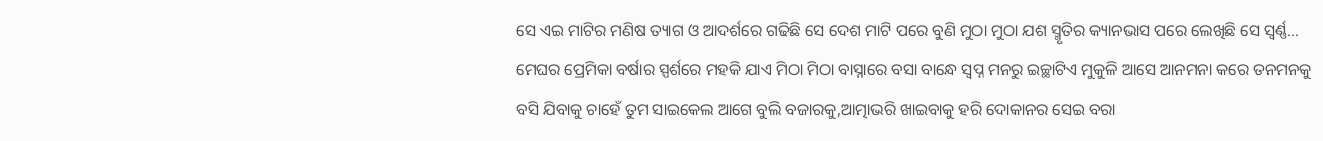ସେ ଏଇ ମାଟିର ମଣିଷ ତ୍ୟାଗ ଓ ଆଦର୍ଶରେ ଗଢିଛି ସେ ଦେଶ ମାଟି ପରେ ବୁଣି ମୁଠା ମୁଠା ଯଶ ସ୍ମୃତିର କ୍ୟାନଭାସ ପରେ ଲେଖିଛି ସେ ସ୍ୱର୍ଣ୍ଣ...
ମେଘର ପ୍ରେମିକା ବର୍ଷାର ସ୍ପର୍ଶରେ ମହକି ଯାଏ ମିଠା ମିଠା ବାସ୍ନାରେ ବସା ବାନ୍ଧେ ସ୍ୱପ୍ନ ମନରୁ ଇଚ୍ଛାଟିଏ ମୁକୁଳି ଆସେ ଆନମନା କରେ ତନମନକୁ
ବସି ଯିବାକୁ ଚାହେଁ ତୁମ ସାଇକେଲ ଆଗେ ବୁଲି ବଜାରକୁ,ଆତ୍ମାଭରି ଖାଇବାକୁ ହରି ଦୋକାନର ସେଇ ବରା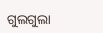ଗୁଲଗୁଲା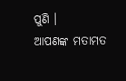ପୁଣି ।
ଆପଣଙ୍କ ମତାମତ